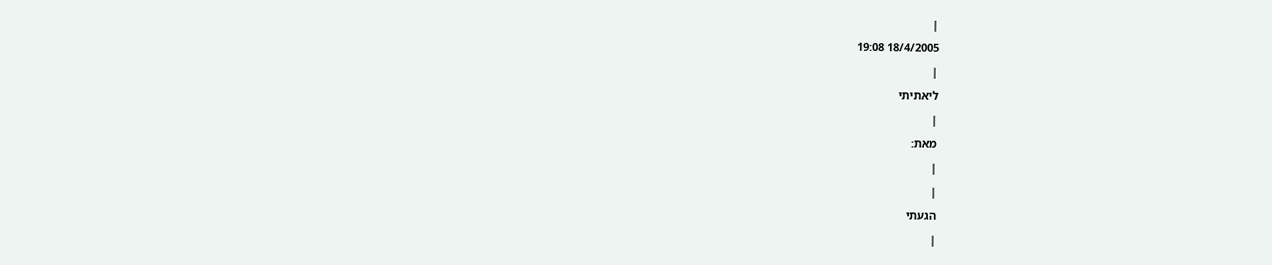|
18/4/2005 19:08
|
ליאתיתי
|
מאת:
|
|
הגעתי
|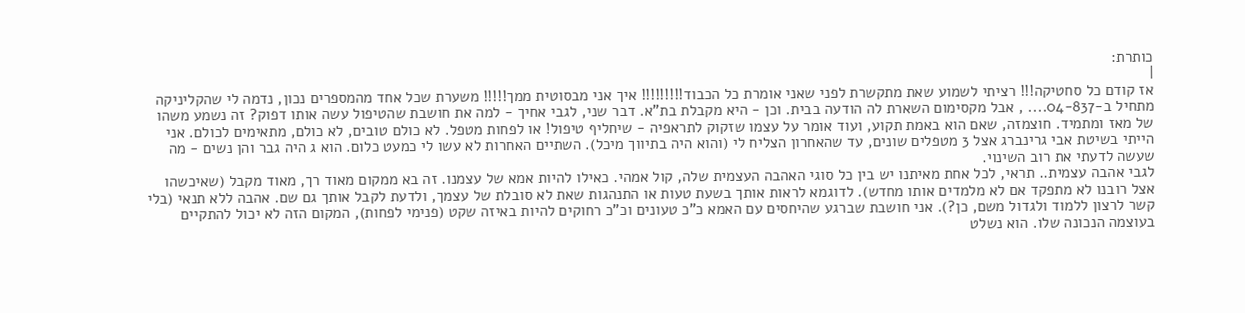כותרת:
|
אז קודם כל סחטיקה!!! רציתי לשמוע שאת מתקשרת לפני שאני אומרת כל הכבוד!!!!!!!!! איך אני מבסוטית ממך!!!!! משערת שכל אחד מהמספרים נכון, נדמה לי שהקליניקה מתחיל ב-04-837.... , אבל מקסימום השארת לה הודעה בבית. וכן - היא מקבלת בת"א. דבר שני, לגבי אחיך - למה את חושבת שהטיפול עשה אותו דפוק? זה נשמע משהו של מאז ומתמיד. חוצמזה, שאם הוא באמת תקוע, ועוד אומר על עצמו שזקוק לתראפיה - שיחליף טיפול! או לפחות מטפל. לא כולם טובים, לא כולם, מתאימים לכולם. אני הייתי בשיטת אבי גרינברג אצל 3 מטפלים שונים, עד שהאחרון הצליח לי (והוא היה בתיווך מיכל). השתיים האחרות לא עשו לי כמעט כלום. הוא ג היה גבר והן נשים - מה שעשה לדעתי את רוב השינוי.
לגבי אהבה עצמית.. תראי, לכל אחת מאיתנו יש בין כל סוגי האהבה העצמית שלה, קול אמהי. כאילו להיות אמא של עצמנו. זה בא ממקום מאוד רך, מאוד מקבל (שאיכשהו אצל רובנו לא מתפקד אם לא מלמדים אותו מחדש). לדוגמא לראות אותך בשעת טעות או התנהגות שאת לא סובלת של עצמך, ולדעת לקבל אותך גם שם. אהבה ללא תנאי (בלי קשר לרצון ללמוד ולגדול משם, כן?). אני חושבת שברגע שהיחסים עם האמא כ"כ טעונים וכ"כ רחוקים להיות באיזה שקט (פנימי לפחות), המקום הזה לא יכול להתקיים בעוצמה הנכונה שלו. הוא נשלט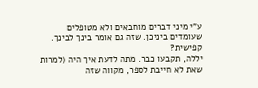ע"י מיני דברים מוחבאים ולא מטופלים שעומדים ביניכן. שזה גם אומר בינך לבינך. קפישית?
יללה, תקבעו כבר. מתה לדעת איך היה (למרות שאת לא חייבת לספר, מקווה שזה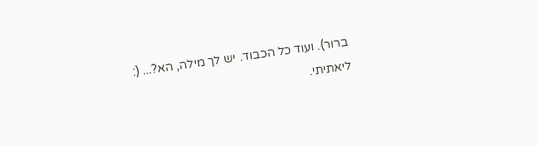ברור). ועוד כל הכבוד. יש לך מילה, הא?... (: ליאתיתי.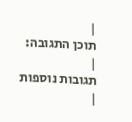|
תוכן התגובה:
|
תגובות נוספות
|